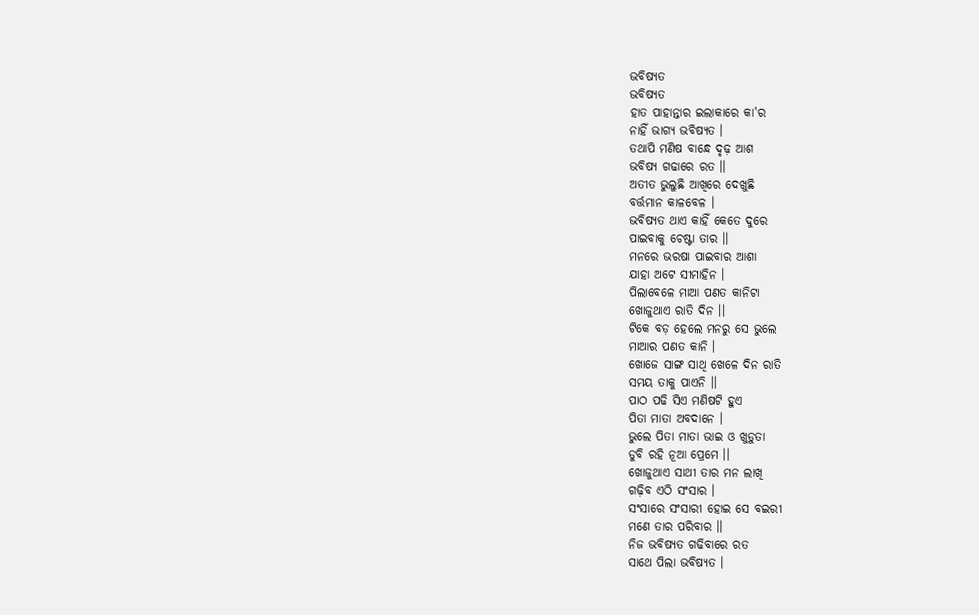ଭବିଷ୍ୟତ
ଭବିଷ୍ୟତ
ହାତ ପାହାନ୍ତାର ଇଲାକାରେ କା'ର
ନାହିଁ ଭାଗ୍ୟ ଭବିଷ୍ୟତ ।
ତଥାପି ମଣିଷ ବାନ୍ଧେ ଦୃଢ଼ ଆଶ
ଭବିଷ୍ୟ ଗଢାରେ ରତ ।।
ଅତୀତ ଭୁଲୁଛି ଆଖିରେ ଦେଖୁଛି
ବର୍ତ୍ତମାନ କାଳବେଳ ।
ଭବିଷ୍ୟତ ଥାଏ କାହିଁ କେତେ ଦୁରେ
ପାଇବାକୁ ଚେଷ୍ଟା ତାର ।।
ମନରେ ଭରଷା ପାଇବାର ଆଶା
ଯାହା ଅଟେ ସୀମାହିନ ।
ପିଲାବେଳେ ମାଆ ପଣତ କାନିଟା
ଖୋଜୁଥାଏ ରାତି ଦିନ ।।
ଟିକେ ବଡ଼ ହେଲେ ମନରୁ ସେ ଭୁଲେ
ମାଆର ପଣତ କାନି ।
ଖୋଜେ ସାଙ୍ଗ ସାଥି ଖେଳେ ଦିନ ରାତି
ସମୟ ତାକୁ ପାଏନି ।।
ପାଠ ପଢି ସିଏ ମଣିଷଟି ହୁଏ
ପିତା ମାତା ଅବଦାନେ ।
ଭୁଲେ ପିତା ମାତା ଭାଇ ଓ ଖୁଡ଼ୁତା
ଡୁବି ରହି ନୂଆ ପ୍ରେମେ ।।
ଖୋଜୁଥାଏ ସାଥୀ ତାର ମନ ଲାଖି
ଗଢ଼ିବ ଏଠି ସଂସାର ।
ସଂସାରେ ସଂସାରୀ ହୋଇ ସେ ବଇରୀ
ମଣେ ତାର ପରିବାର ।।
ନିଜ ଭବିଷ୍ୟତ ଗଢିବାରେ ରତ
ସାଥେ ପିଲା ଭବିଷ୍ୟତ ।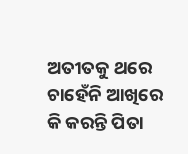ଅତୀତକୁ ଥରେ ଚାହେଁନି ଆଖିରେ
କି କରନ୍ତି ପିତା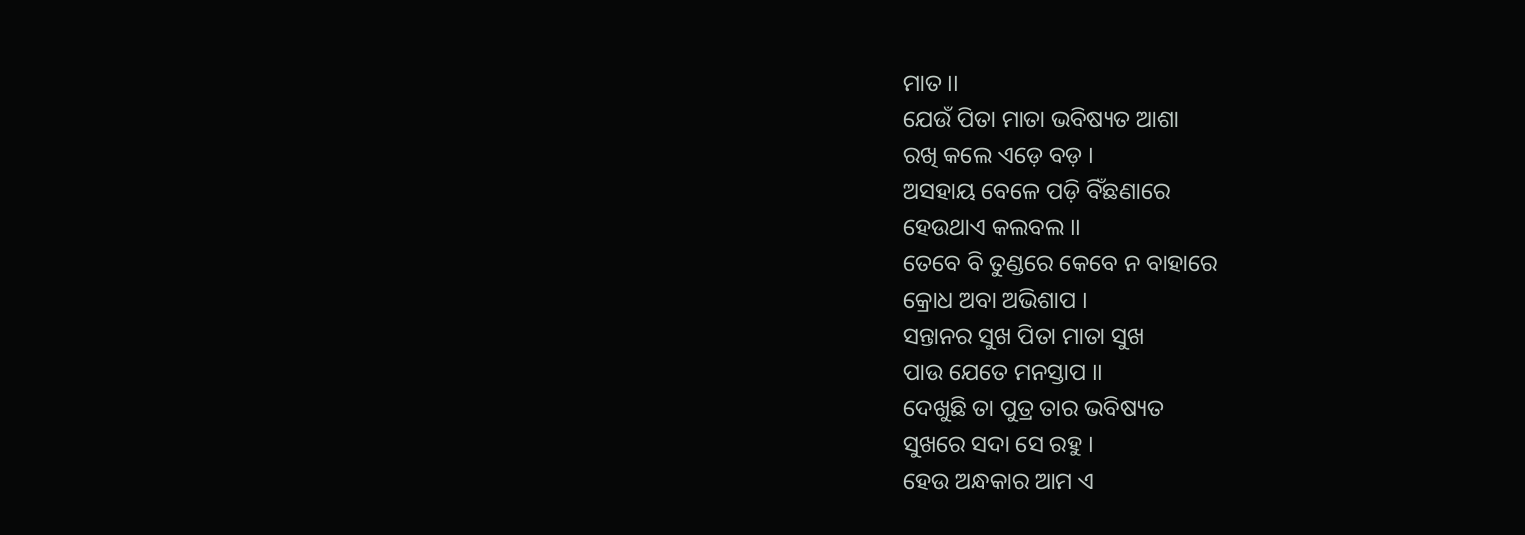ମାତ ।।
ଯେଉଁ ପିତା ମାତା ଭବିଷ୍ୟତ ଆଶା
ରଖି କଲେ ଏଡ଼େ ବଡ଼ ।
ଅସହାୟ ବେଳେ ପଡ଼ି ବିଁଛଣାରେ
ହେଉଥାଏ କଲବଲ ।।
ତେବେ ବି ତୁଣ୍ଡରେ କେବେ ନ ବାହାରେ
କ୍ରୋଧ ଅବା ଅଭିଶାପ ।
ସନ୍ତାନର ସୁଖ ପିତା ମାତା ସୁଖ
ପାଉ ଯେତେ ମନସ୍ତାପ ।।
ଦେଖୁଛି ତା ପୁତ୍ର ତାର ଭବିଷ୍ୟତ
ସୁଖରେ ସଦା ସେ ରହୁ ।
ହେଉ ଅନ୍ଧକାର ଆମ ଏ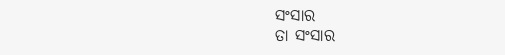ସଂସାର
ତା ସଂସାର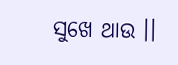ସୁଖେ ଥାଉ ।।